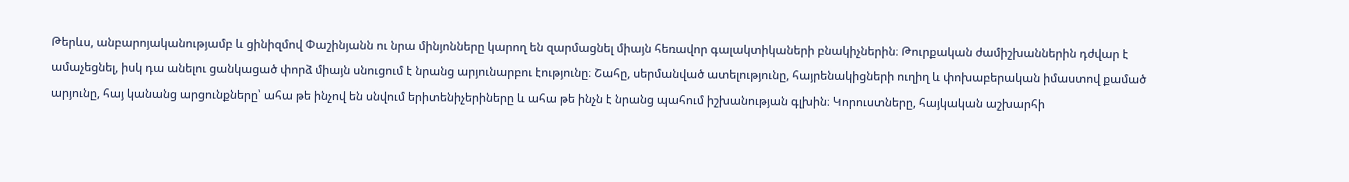Թերևս, անբարոյականությամբ և ցինիզմով Փաշինյանն ու նրա մինյոնները կարող են զարմացնել միայն հեռավոր գալակտիկաների բնակիչներին։ Թուրքական ժամիշխաններին դժվար է ամաչեցնել, իսկ դա անելու ցանկացած փորձ միայն սնուցում է նրանց արյունարբու էությունը։ Շահը, սերմանված ատելությունը, հայրենակիցների ուղիղ և փոխաբերական իմաստով քամած արյունը, հայ կանանց արցունքները՝ ահա թե ինչով են սնվում երիտենիչերիները և ահա թե ինչն է նրանց պահում իշխանության գլխին։ Կորուստները, հայկական աշխարհի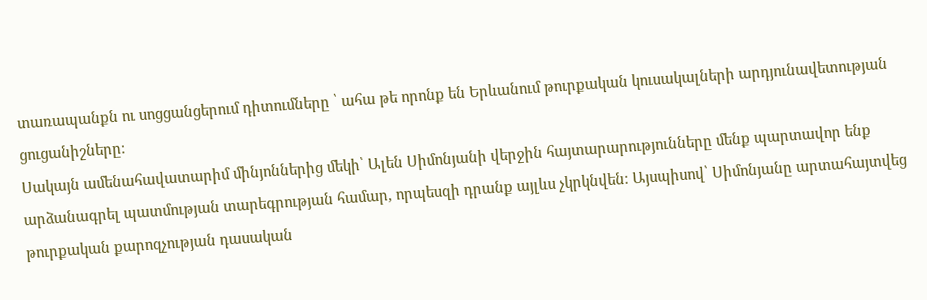տառապանքն ու սոցցանցերում դիտումները ՝ ահա թե որոնք են Երևանում թուրքական կուսակալների արդյունավետության ցուցանիշները։
Սակայն ամենահավատարիմ մինյոններից մեկի՝ Ալեն Սիմոնյանի վերջին հայտարարությունները մենք պարտավոր ենք արձանագրել պատմության տարեգրության համար, որպեսզի դրանք այլևս չկրկնվեն։ Այսպիսով՝ Սիմոնյանը արտահայտվեց թուրքական քարոզչության դասական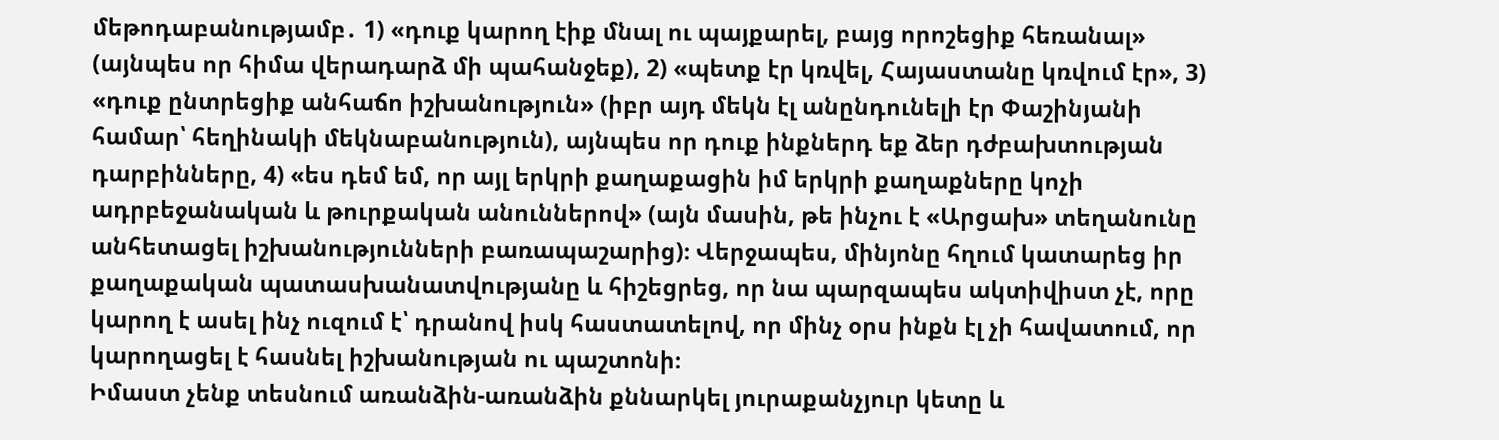մեթոդաբանությամբ․ 1) «դուք կարող էիք մնալ ու պայքարել, բայց որոշեցիք հեռանալ» (այնպես որ հիմա վերադարձ մի պահանջեք), 2) «պետք էր կռվել, Հայաստանը կռվում էր», 3) «դուք ընտրեցիք անհաճո իշխանություն» (իբր այդ մեկն էլ անընդունելի էր Փաշինյանի համար՝ հեղինակի մեկնաբանություն), այնպես որ դուք ինքներդ եք ձեր դժբախտության դարբինները, 4) «ես դեմ եմ, որ այլ երկրի քաղաքացին իմ երկրի քաղաքները կոչի ադրբեջանական և թուրքական անուններով» (այն մասին, թե ինչու է «Արցախ» տեղանունը անհետացել իշխանությունների բառապաշարից)։ Վերջապես, մինյոնը հղում կատարեց իր քաղաքական պատասխանատվությանը և հիշեցրեց, որ նա պարզապես ակտիվիստ չէ, որը կարող է ասել ինչ ուզում է՝ դրանով իսկ հաստատելով, որ մինչ օրս ինքն էլ չի հավատում, որ կարողացել է հասնել իշխանության ու պաշտոնի։
Իմաստ չենք տեսնում առանձին-առանձին քննարկել յուրաքանչյուր կետը և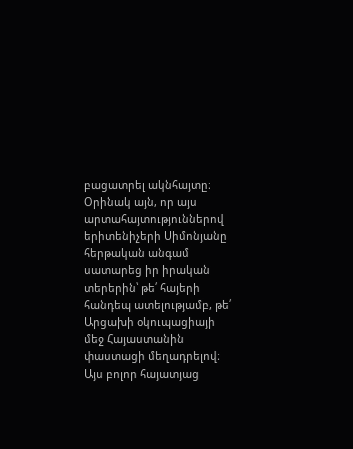բացատրել ակնհայտը։ Օրինակ այն, որ այս արտահայտություններով երիտենիչերի Սիմոնյանը հերթական անգամ սատարեց իր իրական տերերին՝ թե՛ հայերի հանդեպ ատելությամբ, թե՛ Արցախի օկուպացիայի մեջ Հայաստանին փաստացի մեղադրելով։ Այս բոլոր հայատյաց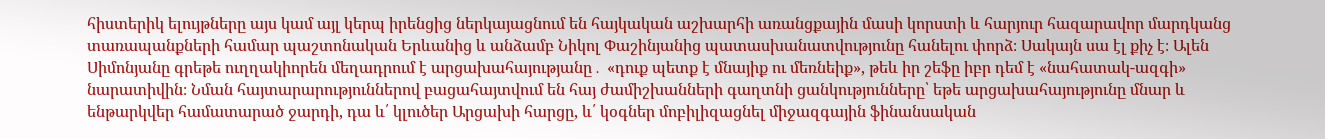հիստերիկ ելույթները այս կամ այլ կերպ իրենցից ներկայացնում են հայկական աշխարհի առանցքային մասի կորստի և հարյուր հազարավոր մարդկանց տառապանքների համար պաշտոնական Երևանից և անձամբ Նիկոլ Փաշինյանից պատասխանատվությունը հանելու փորձ։ Սակայն սա էլ քիչ է։ Ալեն Սիմոնյանը գրեթե ուղղակիորեն մեղադրում է արցախահայությանը․ «դուք պետք է մնայիք ու մեռնեիք», թեև իր շեֆը իբր դեմ է «նահատակ-ազգի» նարատիվին։ Նման հայտարարություններով բացահայտվում են հայ ժամիշխանների գաղտնի ցանկությունները՝ եթե արցախահայությունը մնար և ենթարկվեր համատարած ջարդի, դա և՛ կլուծեր Արցախի հարցը, և՛ կօգներ մոբիլիզացնել միջազգային ֆինանսական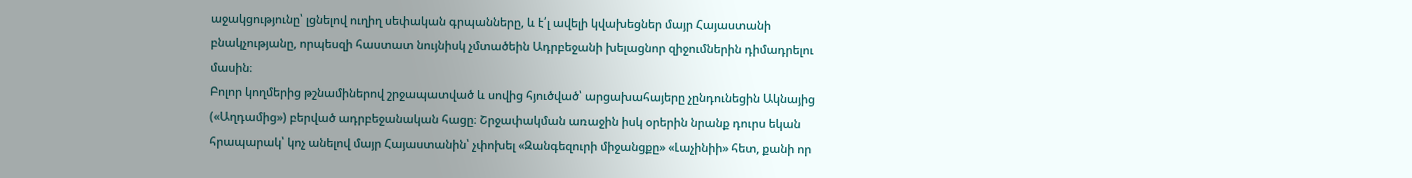աջակցությունը՝ լցնելով ուղիղ սեփական գրպանները, և է՛լ ավելի կվախեցներ մայր Հայաստանի բնակչությանը, որպեսզի հաստատ նույնիսկ չմտածեին Ադրբեջանի խելացնոր զիջումներին դիմադրելու մասին։
Բոլոր կողմերից թշնամիներով շրջապատված և սովից հյուծված՝ արցախահայերը չընդունեցին Ակնայից («Աղդամից») բերված ադրբեջանական հացը։ Շրջափակման առաջին իսկ օրերին նրանք դուրս եկան հրապարակ՝ կոչ անելով մայր Հայաստանին՝ չփոխել «Զանգեզուրի միջանցքը» «Լաչինիի» հետ, քանի որ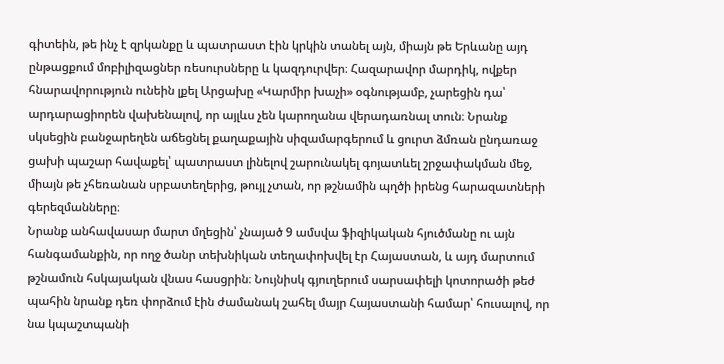գիտեին, թե ինչ է զրկանքը և պատրաստ էին կրկին տանել այն, միայն թե Երևանը այդ ընթացքում մոբիլիզացներ ռեսուրսները և կազդուրվեր։ Հազարավոր մարդիկ, ովքեր հնարավորություն ունեին լքել Արցախը «Կարմիր խաչի» օգնությամբ, չարեցին դա՝ արդարացիորեն վախենալով, որ այլևս չեն կարողանա վերադառնալ տուն։ Նրանք սկսեցին բանջարեղեն աճեցնել քաղաքային սիզամարգերում և ցուրտ ձմռան ընդառաջ ցախի պաշար հավաքել՝ պատրաստ լինելով շարունակել գոյատևել շրջափակման մեջ, միայն թե չհեռանան սրբատեղերից, թույլ չտան, որ թշնամին պղծի իրենց հարազատների գերեզմանները։
Նրանք անհավասար մարտ մղեցին՝ չնայած 9 ամսվա ֆիզիկական հյուծմանը ու այն հանգամանքին, որ ողջ ծանր տեխնիկան տեղափոխվել էր Հայաստան, և այդ մարտում թշնամուն հսկայական վնաս հասցրին։ Նույնիսկ գյուղերում սարսափելի կոտորածի թեժ պահին նրանք դեռ փորձում էին ժամանակ շահել մայր Հայաստանի համար՝ հուսալով, որ նա կպաշտպանի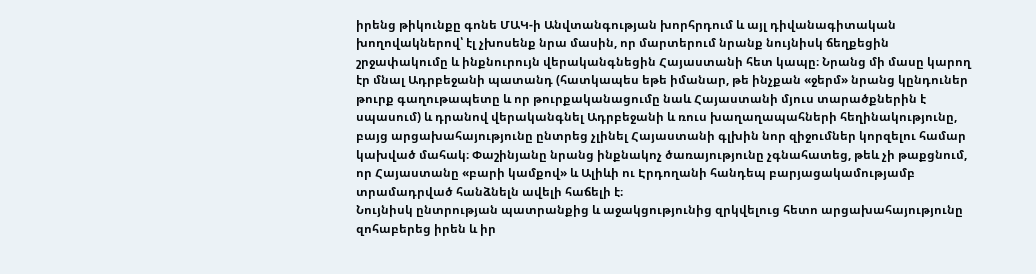իրենց թիկունքը գոնե ՄԱԿ-ի Անվտանգության խորհրդում և այլ դիվանագիտական խողովակներով՝ էլ չխոսենք նրա մասին, որ մարտերում նրանք նույնիսկ ճեղքեցին շրջափակումը և ինքնուրույն վերականգնեցին Հայաստանի հետ կապը։ Նրանց մի մասը կարող էր մնալ Ադրբեջանի պատանդ (հատկապես եթե իմանար, թե ինչքան «ջերմ» նրանց կընդուներ թուրք գաղութապետը և որ թուրքականացումը նաև Հայաստանի մյուս տարածքներին է սպասում) և դրանով վերականգնել Ադրբեջանի և ռուս խաղաղապահների հեղինակությունը, բայց արցախահայությունը ընտրեց չլինել Հայաստանի գլխին նոր զիջումներ կորզելու համար կախված մահակ։ Փաշինյանը նրանց ինքնակոչ ծառայությունը չգնահատեց, թեև չի թաքցնում, որ Հայաստանը «բարի կամքով» և Ալիևի ու Էրդողանի հանդեպ բարյացակամությամբ տրամադրված հանձնելն ավելի հաճելի է։
Նույնիսկ ընտրության պատրանքից և աջակցությունից զրկվելուց հետո արցախահայությունը զոհաբերեց իրեն և իր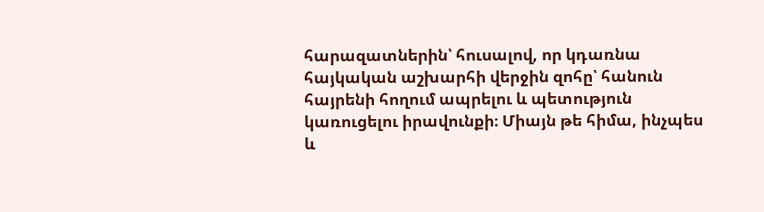հարազատներին՝ հուսալով, որ կդառնա հայկական աշխարհի վերջին զոհը՝ հանուն հայրենի հողում ապրելու և պետություն կառուցելու իրավունքի։ Միայն թե հիմա, ինչպես և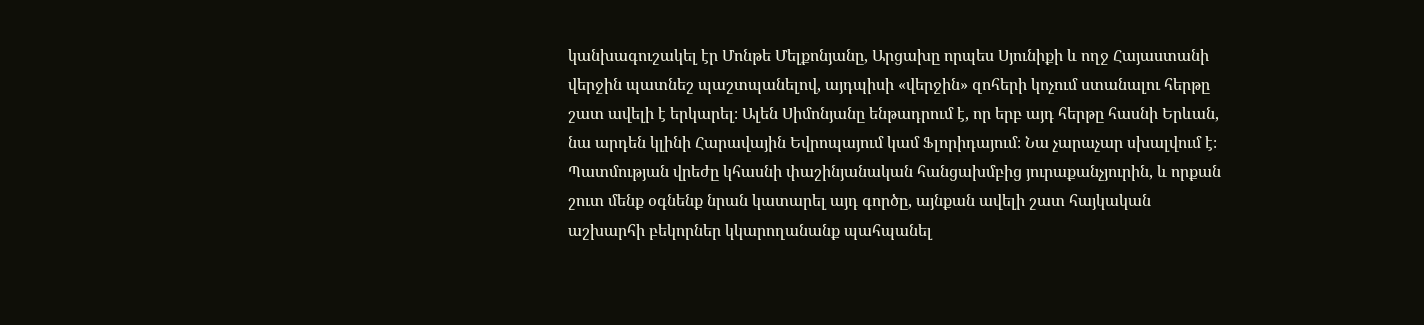կանխագուշակել էր Մոնթե Մելքոնյանը, Արցախը որպես Սյունիքի և ողջ Հայաստանի վերջին պատնեշ պաշտպանելով, այդպիսի «վերջին» զոհերի կոչում ստանալու հերթը շատ ավելի է երկարել։ Ալեն Սիմոնյանը ենթադրում է, որ երբ այդ հերթը հասնի Երևան, նա արդեն կլինի Հարավային Եվրոպայում կամ Ֆլորիդայում։ Նա չարաչար սխալվում է։ Պատմության վրեժը կհասնի փաշինյանական հանցախմբից յուրաքանչյուրին, և որքան շուտ մենք օգնենք նրան կատարել այդ գործը, այնքան ավելի շատ հայկական աշխարհի բեկորներ կկարողանանք պահպանել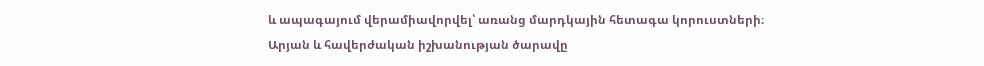և ապագայում վերամիավորվել՝ առանց մարդկային հետագա կորուստների։
Արյան և հավերժական իշխանության ծարավը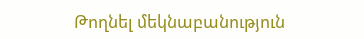Թողնել մեկնաբանություն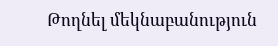Թողնել մեկնաբանություն